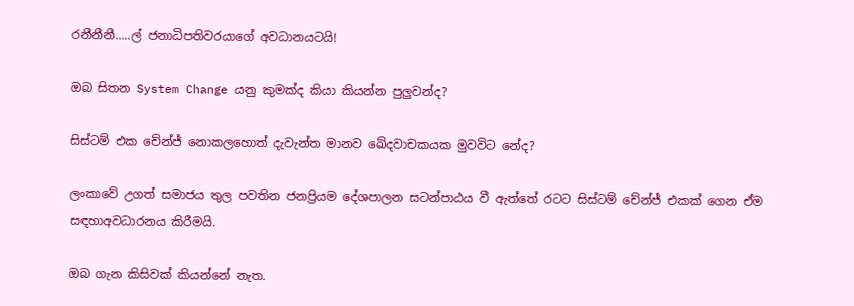රනීනීනී…..ල් ජනාධිපතිවරයාගේ අවධානයටයි!

ඔබ සිතන System Change යනු කුමක්ද කියා කියන්න පුලුවන්ද?

සිස්ටම් එක චේන්ජ් නොකලහොත් දැවැන්ත මානව ඛේදවාචකයක මුවවිට නේද?

ලංකාවේ උගත් සමාජය තුල පවතින ජනප්‍රියම දේශපාලන සටන්පාඨය වී ඇත්තේ රටට සිස්ටම් චේන්ජ් එකක් ගෙන ඒම සඳහාඅවධාරනය කිරීමයි.

ඔබ ගැන කිසිවක් කියන්නේ නැත.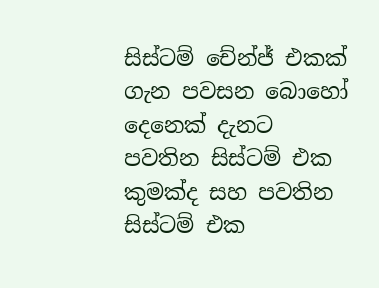සිස්ටම් චේන්ජ් එකක් ගැන පවසන බොහෝ දෙනෙක් දැනට පවතින සිස්ටම් එක කුමක්ද සහ පවතින සිස්ටම් එක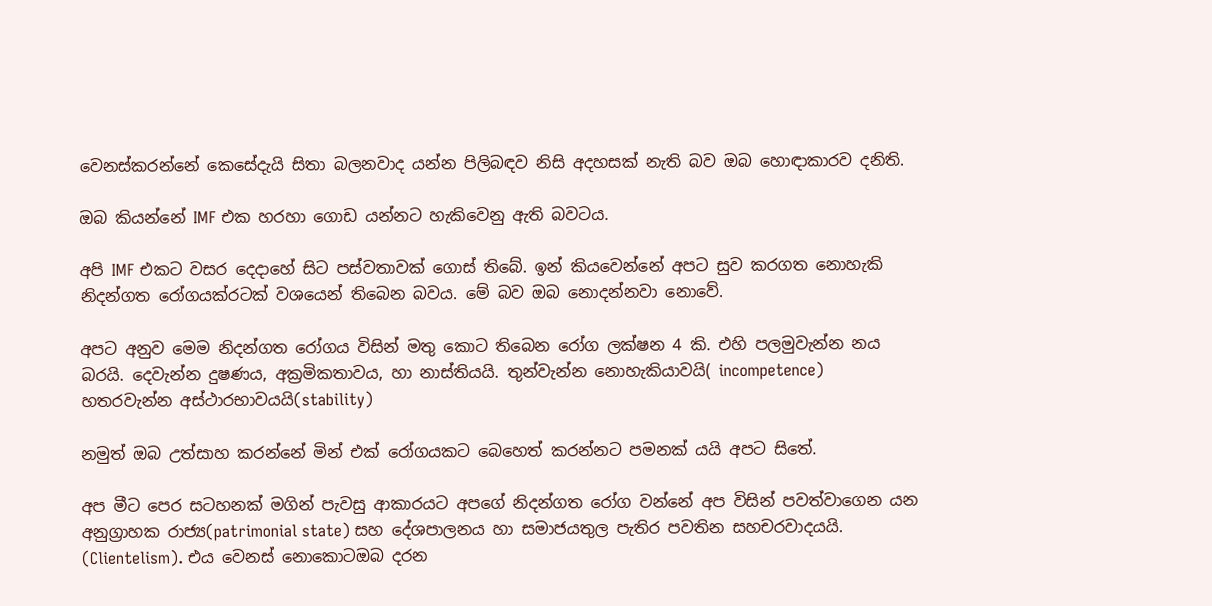වෙනස්කරන්නේ කෙසේදැයි සිතා බලනවාද යන්න පිලිබඳව නිසි අදහසක් නැති බව ඔබ හොඳාකාරව දනිති.

ඔබ කියන්නේ IMF එක හරහා ගොඩ යන්නට හැකිවෙනු ඇති බවටය.

අපි IMF එකට වසර දෙදාහේ සිට පස්වතාවක් ගොස් තිබේ. ඉන් කියවෙන්නේ අපට සුව කරගත නොහැකි නිදන්ගත රෝගයක්රටක් වශයෙන් තිබෙන බවය. මේ බව ඔබ නොදන්නවා නොවේ.

අපට අනුව මෙම නිදන්ගත රෝගය විසින් මතු කොට තිබෙන රෝග ලක්ෂන 4 කි. එහි පලමුවැන්න නය බරයි. දෙවැන්න දුෂණය, අක්‍රමිකතාවය, හා නාස්තියයි. තුන්වැන්න නොහැකියාවයි( incompetence) හතරවැන්න අස්ථාරභාවයයි(stability)

නමුත් ඔබ උත්සාහ කරන්නේ මින් එක් රෝගයකට බෙහෙත් කරන්නට පමනක් යයි අපට සිතේ.

අප මීට පෙර සටහනක් මගින් පැවසු ආකාරයට අපගේ නිදන්ගත රෝග වන්නේ අප විසින් පවත්වාගෙන යන අනුග්‍රාහක රාජ්‍ය(patrimonial state) සහ දේශපාලනය හා සමාජයතුල පැතිර පවතින සහචරවාදයයි. (Clientelism). එය වෙනස් නොකොටඔබ දරන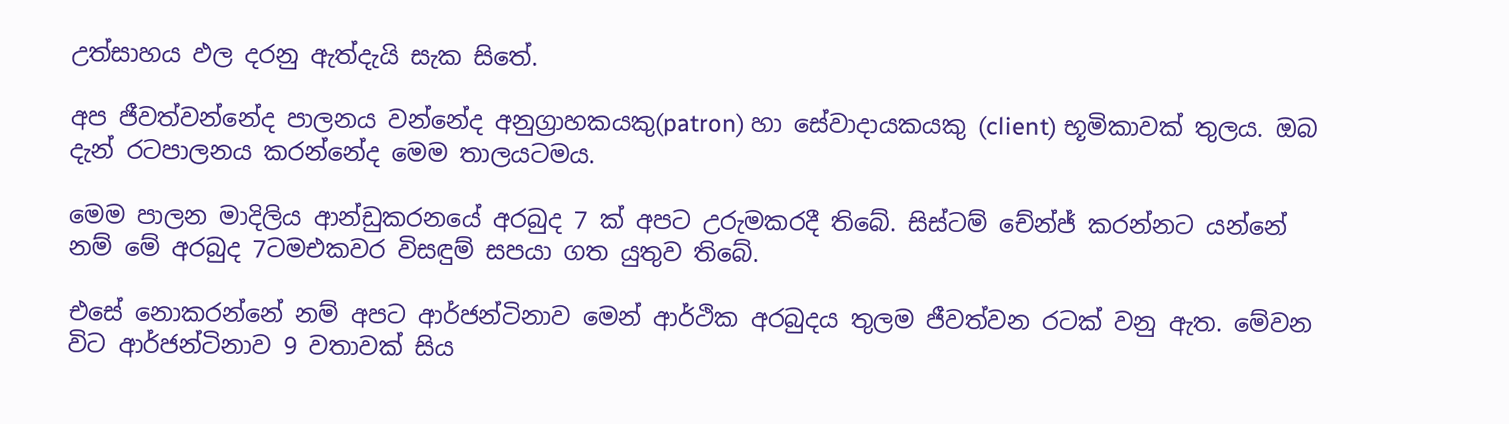උත්සාහය ඵල දරනු ඇත්දැයි සැක සිතේ.

අප ජීවත්වන්නේද පාලනය වන්නේද අනුග්‍රාහකයකු(patron) හා සේවාදායකයකු (client) භූමිකාවක් තුලය. ඔබ දැන් රටපාලනය කරන්නේද මෙම තාලයටමය.

මෙම පාලන මාදිලිය ආන්ඩුකරනයේ අරබුද 7 ක් අපට උරුමකරදී තිබේ. සිස්ටම් චේන්ජ් කරන්නට යන්නේ නම් මේ අරබුද 7ටමඑකවර විසඳුම් සපයා ගත යුතුව තිබේ.

එසේ නොකරන්නේ නම් අපට ආර්ජන්ටිනාව මෙන් ආර්ථික අරබුදය තුලම ජීවත්වන රටක් වනු ඇත. මේවන විට ආර්ජන්ටිනාව 9 වතාවක් සිය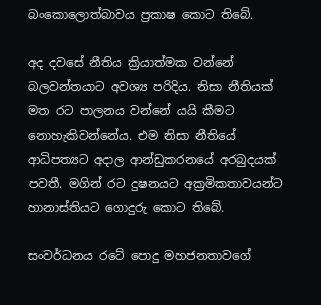බංකොලොත්බාවය ප්‍රකාෂ කොට තිබේ.

අද දවසේ නීතිය ක්‍රියාත්මක වන්නේ බලවන්තයාට අවශ්‍ය පරිදිය. නිසා නීතියක් මත රට පාලනය වන්නේ යයි කීමට නොහැකිවන්නේය. එම නිසා නීතියේ ආධිපත්‍යට අදාල ආන්ඩුකරනයේ අරබුදයක් පවතී. මගින් රට දුෂනයට අක්‍රමිකතාවයන්ට හානාස්තියට ගොදුරු කොට තිබේ.

සංවර්ධනය රටේ පොදු මහජනතාවගේ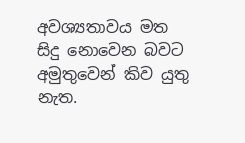අවශ්‍යතාවය මත සිදු නොවෙන බවට අමුතුවෙන් කිව යුතු නැත.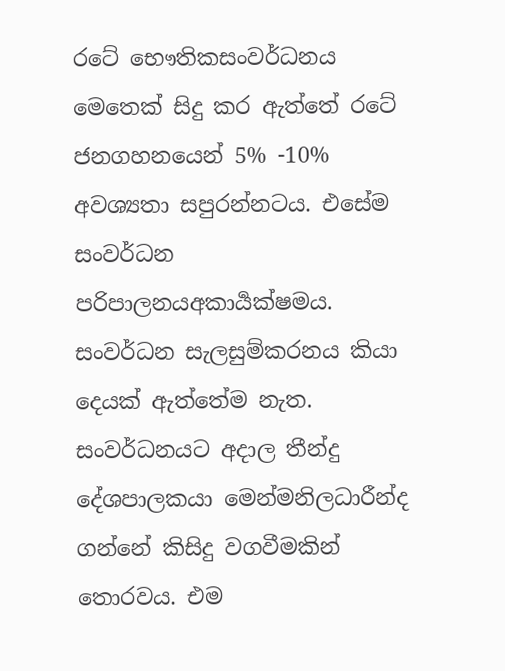රටේ භෞතිකසංවර්ධනය මෙතෙක් සිදු කර ඇත්තේ රටේ ජනගහනයෙන් 5% -10% අවශ්‍යතා සපුරන්නටය. එසේම සංවර්ධන පරිපාලනයඅකාර්‍යක්ෂමය. සංවර්ධන සැලසුම්කරනය කියා දෙයක් ඇත්තේම නැත. සංවර්ධනයට අදාල තීන්දු දේශපාලකයා මෙන්මනිලධාරීන්ද ගන්නේ කිසිදු වගවීමකින් තොරවය. එම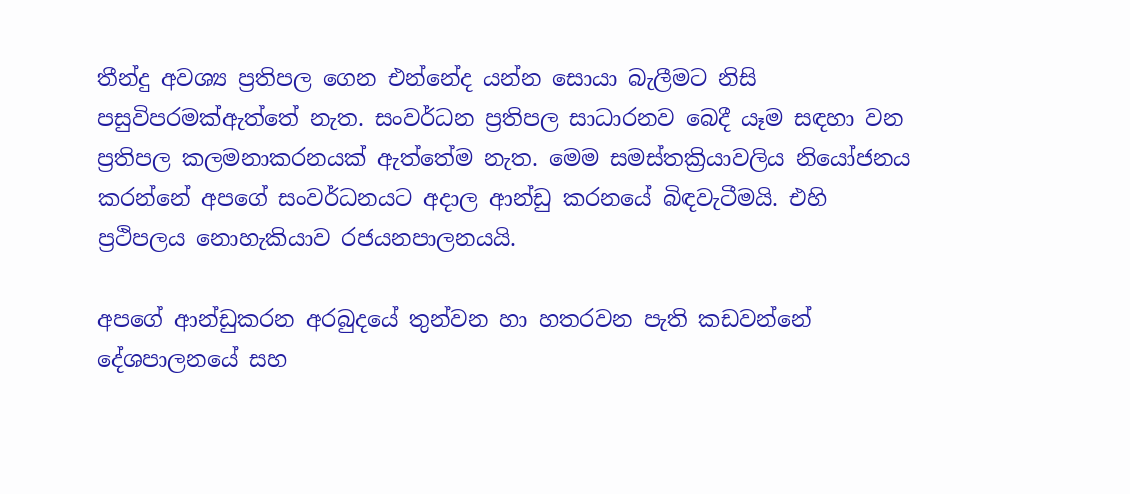තීන්දු අවශ්‍ය ප්‍රතිපල ගෙන එන්නේද යන්න සොයා බැලීමට නිසි පසුවිපරමක්ඇත්තේ නැත. සංවර්ධන ප්‍රතිපල සාධාරනව බෙදී යෑම සඳහා වන ප්‍රතිපල කලමනාකරනයක් ඇත්තේම නැත. මෙම සමස්තක්‍රියාවලිය නියෝජනය කරන්නේ අපගේ සංවර්ධනයට අදාල ආන්ඩු කරනයේ බිඳවැටීමයි. එහි ප්‍රථිපලය නොහැකියාව රජයනපාලනයයි.

අපගේ ආන්ඩුකරන අරබුදයේ තුන්වන හා හතරවන පැති කඩවන්නේ දේශපාලනයේ සහ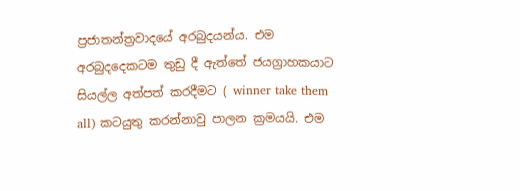ප්‍රජාතන්ත්‍රවාදයේ අරබුදයන්ය. එම අරබුදදෙකටම තුඩු දී ඇත්තේ ජයග්‍රාහකයාට සියල්ල අත්පත් කරදීමට ( winner take them all) කටයුතු කරන්නාවු පාලන ක්‍රමයයි. එම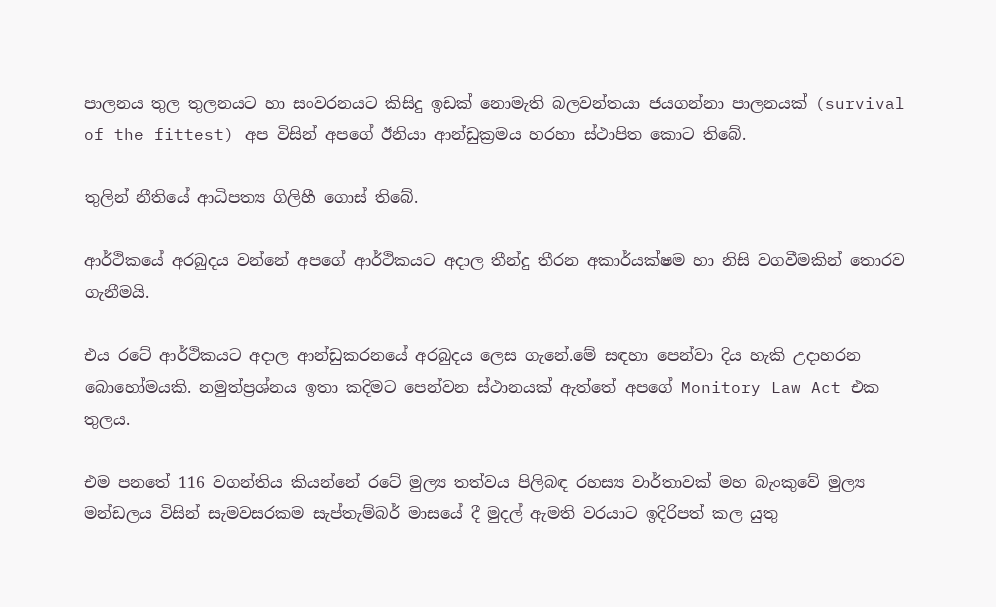පාලනය තුල තුලනයට හා සංවරනයට කිසිදු ඉඩක් නොමැති බලවන්තයා ජයගන්නා පාලනයක් (survival of the fittest) අප විසින් අපගේ ඊනියා ආන්ඩුක්‍රමය හරහා ස්ථාපිත කොට තිබේ.

තුලින් නීතියේ ආධිපත්‍ය ගිලිහී ගොස් තිබේ.

ආර්ථිකයේ අරබුදය වන්නේ අපගේ ආර්ථිකයට අදාල තීන්දු තීරන අකාර්යක්ෂම හා නිසි වගවීමකින් තොරව ගැනීමයි.

එය රටේ ආර්ථිකයට අදාල ආන්ඩුකරනයේ අරබුදය ලෙස ගැනේ.මේ සඳහා පෙන්වා දිය හැකි උදාහරන බොහෝමයකි. නමුත්ප්‍රශ්නය ඉතා කදිමට පෙන්වන ස්ථානයක් ඇත්තේ අපගේ Monitory Law Act එක තුලය.

එම පනතේ 116 වගන්තිය කියන්නේ රටේ මුල්‍ය තත්වය පිලිබඳ රහස්‍ය වාර්තාවක් මහ බැංකුවේ මුල්‍ය මන්ඩලය විසින් සැමවසරකම සැප්තැම්බර් මාසයේ දී මුදල් ඇමති වරයාට ඉදිරිපත් කල යුතු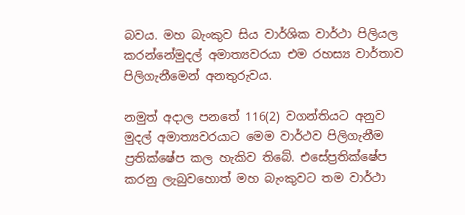බවය. මහ බැංකුව සිය වාර්ශික වාර්ථා පිලියල කරන්නේමුදල් අමාත්‍යවරයා එම රහස්‍ය වාර්තාව පිලිගැනීමෙන් අනතුරුවය.

නමුත් අදාල පනතේ 116(2) වගන්තියට අනුව මුදල් අමාත්‍යවරයාට මෙම වාර්ථව පිලිගැනීම ප්‍රතික්ෂේප කල හැකිව තිබේ. එසේප්‍රතික්ෂේප කරනු ලැබුවහොත් මහ බැංකුවට තම වාර්ථා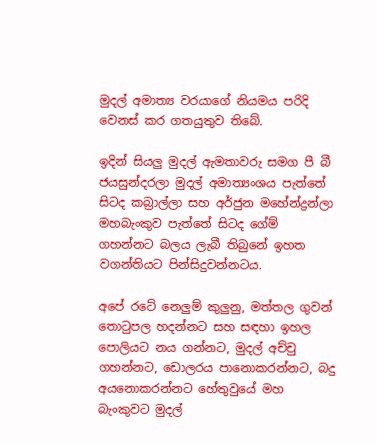මුදල් අමාත්‍ය වරයාගේ නියමය පරිදි වෙනස් කර ගතයුතුව තිබේ.

ඉදින් සියලු මුදල් ඇමතාවරු සමග පී බී ජයසුන්දරලා මුදල් අමාත්‍යංශය පැත්තේ සිටද කබ්‍රාල්ලා සහ අර්ජුන මහේන්ද්‍රන්ලා මහබැංකුව පැත්තේ සිටද ගේම් ගහන්නට බලය ලැබී තිබුනේ ඉහත වගන්තියට පින්සිදුවන්නටය.

අපේ රටේ නෙලුම් කුලුනු, මත්තල ගුවන් තොටුපල හදන්නට සහ සඳහා ඉහල පොලියට නය ගන්නට, මුදල් අච්චු ගහන්නට, ඩොලරය පානොකරන්නට, බදු අයනොකරන්නට හේතුවුයේ මහ බැංකුවට මුදල්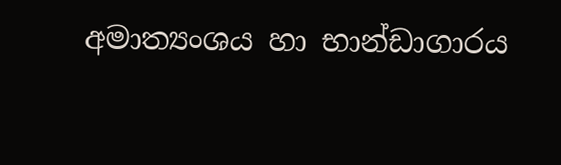අමාත්‍යංශය හා භාන්ඩාගාරය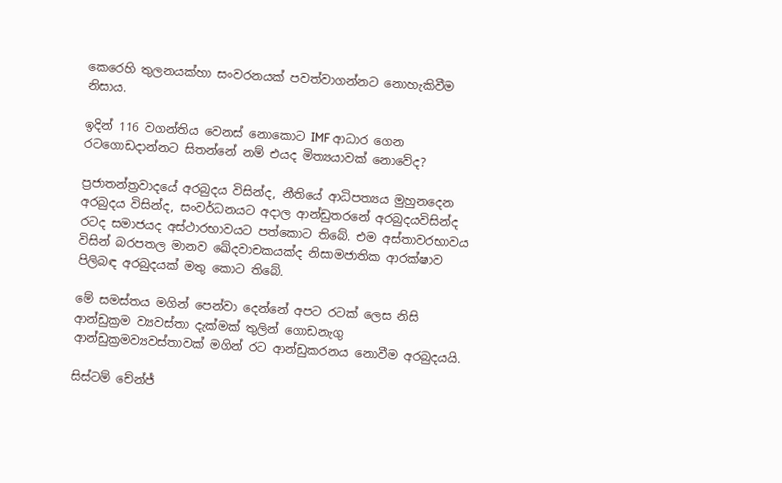කෙරෙහි තුලනයක්හා සංවරනයක් පවත්වාගන්නට නොහැකිවීම නිසාය.

ඉදින් 116 වගන්තිය වෙනස් නොකොට IMF ආධාර ගෙන රටගොඩදාන්නට සිතන්නේ නම් එයද මිත්‍යයාවක් නොවේද?

ප්‍රජාතන්ත්‍රවාදයේ අරබුදය විසින්ද, නීතියේ ආධිපත්‍යය මුහුනදෙන අරබුදය විසින්ද, සංවර්ධනයට අදාල ආන්ඩුතරනේ අරබුදයවිසින්ද රටද සමාජයද අස්ථාරභාවයට පත්කොට තිබේ. එම අස්තාවරභාවය විසින් බරපතල මානව ඛේදවාචකයක්ද නිසාමජාතික ආරක්ෂාව පිලිබඳ අරබුදයක් මතු කොට තිබේ.

මේ සමස්තය මගින් පෙන්වා දෙන්නේ අපට රටක් ලෙස නිසි ආන්ඩුක්‍රම ව්‍යවස්තා දැක්මක් තුලින් ගොඩනැගු ආන්ඩුක්‍රමව්‍යවස්තාවක් මගින් රට ආන්ඩුකරනය නොවීම අරබුදයයි.

සිස්ටම් චේන්ජ්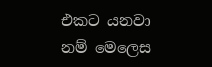එකට යනවා නම් මෙලෙස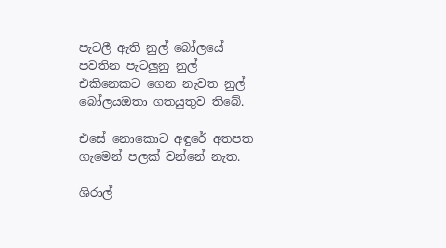පැටලී ඇති නුල් බෝලයේ පවතින පැටලුනු නුල් එකිනෙකට ගෙන නැවත නුල් බෝලයඔතා ගතයුතුව තිබේ.

එසේ නොකොට අඳුරේ අතපත ගැමෙන් පලක් වන්නේ නැත.

ශිරාල්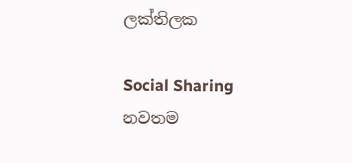ලක්තිලක

Social Sharing
නවතම